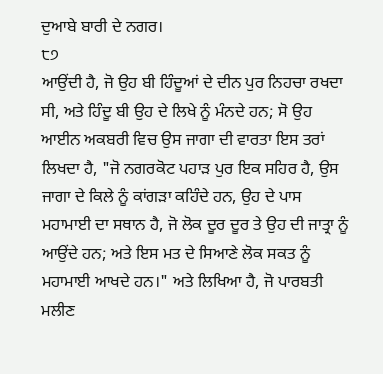ਦੁਆਬੇ ਬਾਰੀ ਦੇ ਨਗਰ।
੮੭
ਆਉਂਦੀ ਹੈ, ਜੋ ਉਹ ਬੀ ਹਿੰਦੂਆਂ ਦੇ ਦੀਨ ਪੁਰ ਨਿਹਚਾ ਰਖਦਾ ਸੀ, ਅਤੇ ਹਿੰਦੂ ਬੀ ਉਹ ਦੇ ਲਿਖੇ ਨੂੰ ਮੰਨਦੇ ਹਨ; ਸੋ ਉਹ ਆਈਨ ਅਕਬਰੀ ਵਿਚ ਉਸ ਜਾਗਾ ਦੀ ਵਾਰਤਾ ਇਸ ਤਰਾਂ ਲਿਖਦਾ ਹੈ, "ਜੋ ਨਗਰਕੋਟ ਪਹਾੜ ਪੁਰ ਇਕ ਸਹਿਰ ਹੈ, ਉਸ ਜਾਗਾ ਦੇ ਕਿਲੇ ਨੂੰ ਕਾਂਗੜਾ ਕਹਿੰਦੇ ਹਨ, ਉਹ ਦੇ ਪਾਸ ਮਹਾਮਾਈ ਦਾ ਸਥਾਨ ਹੈ, ਜੋ ਲੋਕ ਦੂਰ ਦੂਰ ਤੇ ਉਹ ਦੀ ਜਾਤ੍ਰਾ ਨੂੰ ਆਉਂਦੇ ਹਨ; ਅਤੇ ਇਸ ਮਤ ਦੇ ਸਿਆਣੇ ਲੋਕ ਸਕਤ ਨੂੰ ਮਹਾਮਾਈ ਆਖਦੇ ਹਨ।" ਅਤੇ ਲਿਖਿਆ ਹੈ, ਜੋ ਪਾਰਬਤੀ ਮਲੀਣ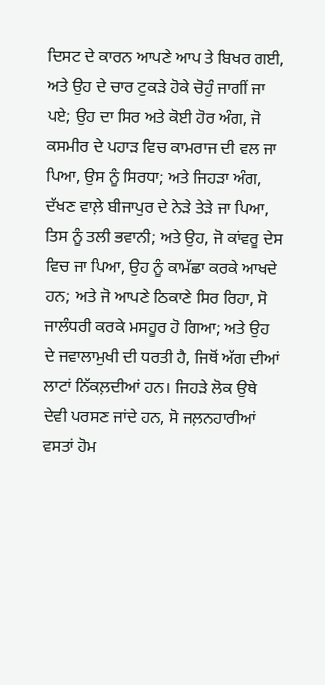ਦਿਸਟ ਦੇ ਕਾਰਨ ਆਪਣੇ ਆਪ ਤੇ ਬਿਖਰ ਗਈ, ਅਤੇ ਉਹ ਦੇ ਚਾਰ ਟੁਕੜੇ ਹੋਕੇ ਚੋਹੁੰ ਜਾਗੀਂ ਜਾ ਪਏ; ਉਹ ਦਾ ਸਿਰ ਅਤੇ ਕੋਈ ਹੋਰ ਅੰਗ, ਜੋ ਕਸਮੀਰ ਦੇ ਪਹਾੜ ਵਿਚ ਕਾਮਰਾਜ ਦੀ ਵਲ ਜਾ ਪਿਆ, ਉਸ ਨੂੰ ਸਿਰਧਾ; ਅਤੇ ਜਿਹੜਾ ਅੰਗ, ਦੱਖਣ ਵਾਲ਼ੇ ਬੀਜਾਪੁਰ ਦੇ ਨੇੜੇ ਤੇੜੇ ਜਾ ਪਿਆ, ਤਿਸ ਨੂੰ ਤਲੀ ਭਵਾਨੀ; ਅਤੇ ਉਹ, ਜੋ ਕਾਂਵਰੂ ਦੇਸ ਵਿਚ ਜਾ ਪਿਆ, ਉਹ ਨੂੰ ਕਾਮੱਛਾ ਕਰਕੇ ਆਖਦੇ ਹਨ; ਅਤੇ ਜੋ ਆਪਣੇ ਠਿਕਾਣੇ ਸਿਰ ਰਿਹਾ, ਸੋ ਜਾਲੰਧਰੀ ਕਰਕੇ ਮਸਹੂਰ ਹੋ ਗਿਆ; ਅਤੇ ਉਹ ਦੇ ਜਵਾਲਾਮੁਖੀ ਦੀ ਧਰਤੀ ਹੈ, ਜਿਥੋਂ ਅੱਗ ਦੀਆਂ ਲਾਟਾਂ ਨਿੱਕਲ਼ਦੀਆਂ ਹਨ। ਜਿਹੜੇ ਲੋਕ ਉਥੇ ਦੇਵੀ ਪਰਸਣ ਜਾਂਦੇ ਹਨ, ਸੋ ਜਲ਼ਨਹਾਰੀਆਂ ਵਸਤਾਂ ਹੋਮ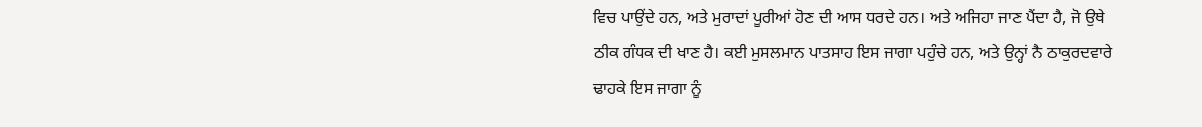ਵਿਚ ਪਾਉਂਦੇ ਹਨ, ਅਤੇ ਮੁਰਾਦਾਂ ਪੂਰੀਆਂ ਹੋਣ ਦੀ ਆਸ ਧਰਦੇ ਹਨ। ਅਤੇ ਅਜਿਹਾ ਜਾਣ ਪੈਂਦਾ ਹੈ, ਜੋ ਉਥੇ ਠੀਕ ਗੰਧਕ ਦੀ ਖਾਣ ਹੈ। ਕਈ ਮੁਸਲਮਾਨ ਪਾਤਸਾਹ ਇਸ ਜਾਗਾ ਪਹੁੰਚੇ ਹਨ, ਅਤੇ ਉਨ੍ਹਾਂ ਨੈ ਠਾਕੁਰਦਵਾਰੇ ਢਾਹਕੇ ਇਸ ਜਾਗਾ ਨੂੰ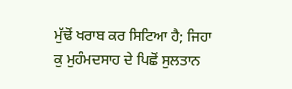ਮੁੱਢੋਂ ਖਰਾਬ ਕਰ ਸਿਟਿਆ ਹੈ; ਜਿਹਾ ਕੁ ਮੁਹੰਮਦਸਾਹ ਦੇ ਪਿਛੋਂ ਸੁਲਤਾਨ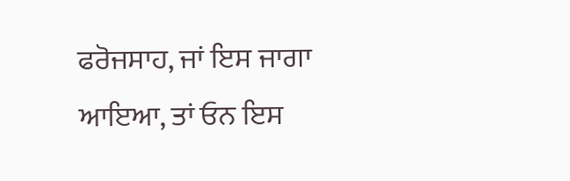ਫਰੋਜਸਾਹ, ਜਾਂ ਇਸ ਜਾਗਾ ਆਇਆ, ਤਾਂ ਓਨ ਇਸ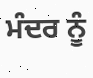ਮੰਦਰ ਨੂੰ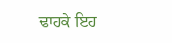ਢਾਹਕੇ ਇਹ